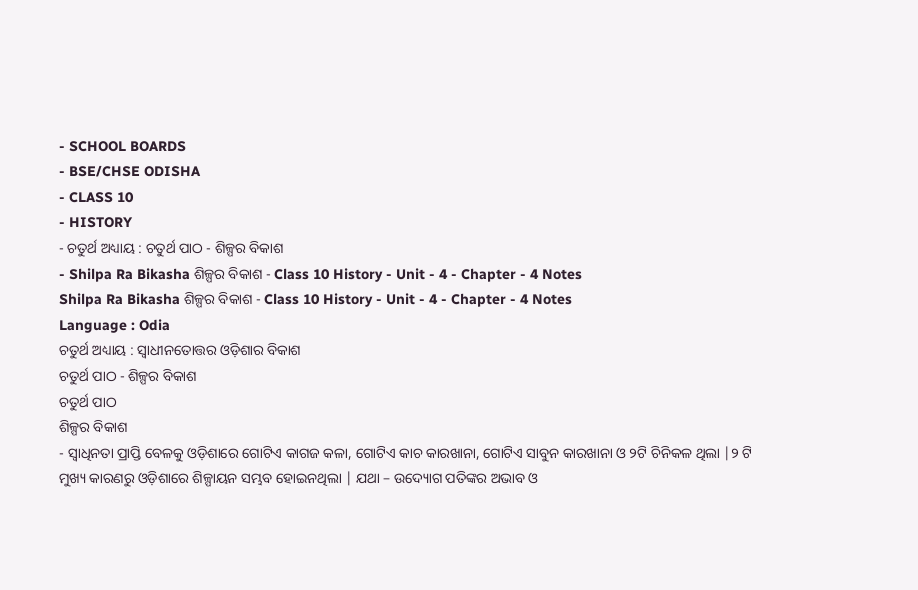- SCHOOL BOARDS
- BSE/CHSE ODISHA
- CLASS 10
- HISTORY
- ଚତୁର୍ଥ ଅଧ୍ୟାୟ : ଚତୁର୍ଥ ପାଠ - ଶିଳ୍ପର ବିକାଶ
- Shilpa Ra Bikasha ଶିଳ୍ପର ବିକାଶ - Class 10 History - Unit - 4 - Chapter - 4 Notes
Shilpa Ra Bikasha ଶିଳ୍ପର ବିକାଶ - Class 10 History - Unit - 4 - Chapter - 4 Notes
Language : Odia
ଚତୁର୍ଥ ଅଧ୍ୟାୟ : ସ୍ଵାଧୀନତୋତ୍ତର ଓଡ଼ିଶାର ବିକାଶ
ଚତୁର୍ଥ ପାଠ - ଶିଳ୍ପର ବିକାଶ
ଚତୁର୍ଥ ପାଠ
ଶିଳ୍ପର ବିକାଶ
- ସ୍ଵାଧିନତା ପ୍ରାପ୍ତି ବେଳକୁ ଓଡ଼ିଶାରେ ଗୋଟିଏ କାଗଜ କଳା, ଗୋଟିଏ କାଚ କାରଖାନା, ଗୋଟିଏ ସାବୁନ କାରଖାନା ଓ ୨ଟି ଚିନିକଳ ଥିଲା |୨ ଟି ମୁଖ୍ୟ କାରଣରୁ ଓଡ଼ିଶାରେ ଶିଳ୍ପାୟନ ସମ୍ଭବ ହୋଇନଥିଲା | ଯଥା – ଉଦ୍ୟୋଗ ପତିଙ୍କର ଅଭାବ ଓ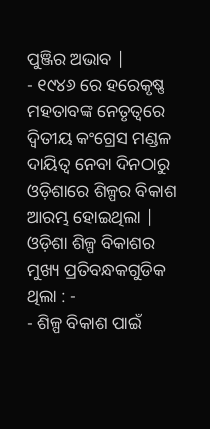ପୁଞ୍ଜିର ଅଭାବ |
- ୧୯୪୬ ରେ ହରେକୃଷ୍ଣ ମହତାବଙ୍କ ନେତୃତ୍ଵରେ ଦ୍ଵିତୀୟ କଂଗ୍ରେସ ମଣ୍ଡଳ ଦାୟିତ୍ଵ ନେବା ଦିନଠାରୁ ଓଡ଼ିଶାରେ ଶିଳ୍ପର ବିକାଶ ଆରମ୍ଭ ହୋଇଥିଲା | ଓଡ଼ିଶା ଶିଳ୍ପ ବିକାଶର ମୁଖ୍ୟ ପ୍ରତିବନ୍ଧକଗୁଡିକ ଥିଲା : -
- ଶିଳ୍ପ ବିକାଶ ପାଇଁ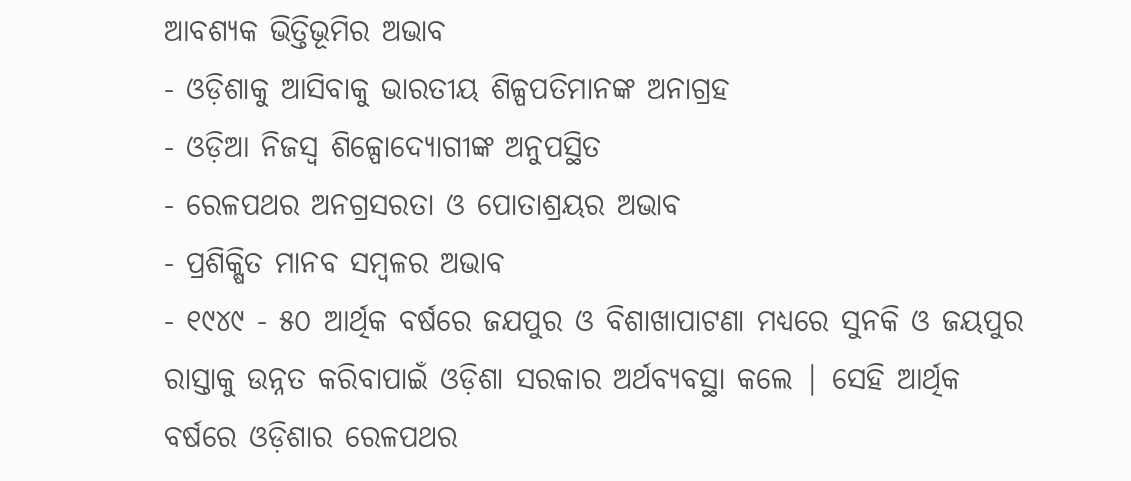ଆବଶ୍ୟକ ଭିତ୍ତିଭୂମିର ଅଭାବ
- ଓଡ଼ିଶାକୁ ଆସିବାକୁ ଭାରତୀୟ ଶିଳ୍ପପତିମାନଙ୍କ ଅନାଗ୍ରହ
- ଓଡ଼ିଆ ନିଜସ୍ଵ ଶିଳ୍ପୋଦ୍ୟୋଗୀଙ୍କ ଅନୁପସ୍ଥିତ
- ରେଳପଥର ଅନଗ୍ରସରତା ଓ ପୋତାଶ୍ରୟର ଅଭାବ
- ପ୍ରଶିକ୍ଷିତ ମାନବ ସମ୍ବଳର ଅଭାବ
- ୧୯୪୯ - ୫୦ ଆର୍ଥିକ ବର୍ଷରେ ଜଯପୁର ଓ ବିଶାଖାପାଟଣା ମଧ୍ୟରେ ସୁନକି ଓ ଜୟପୁର ରାସ୍ତାକୁ ଉନ୍ନତ କରିବାପାଇଁ ଓଡ଼ିଶା ସରକାର ଅର୍ଥବ୍ୟବସ୍ଥା କଲେ | ସେହି ଆର୍ଥିକ ବର୍ଷରେ ଓଡ଼ିଶାର ରେଳପଥର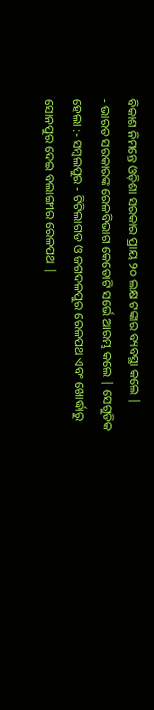ବିକାଶ ନିମନ୍ତେ ଓଡ଼ିଶା ସରକାର ପ୍ରାୟ ୨୦ ଲକ୍ଷ ଟଙ୍କାର ବ୍ୟବସ୍ଥା କଲେ |
- ଭାରତ ସରକାରଙ୍କ ରେଳବିଭାଗ କେତୋଟି ସର୍ଭେ ଆରମ୍ଭ କଲେ | ସେଗୁଡିକ ହେଲା :- ସମ୍ବଲପୁର - ଟିଟିଲାଗଡ ଓ ଜଗଦଳପୁର ରେଳପଥ ଏବଂ ଖୋର୍ଦ୍ଧାରୁ ସୋନପୁର ଦେଇ ବଲାଙ୍ଗୀର ରେଳପଥ |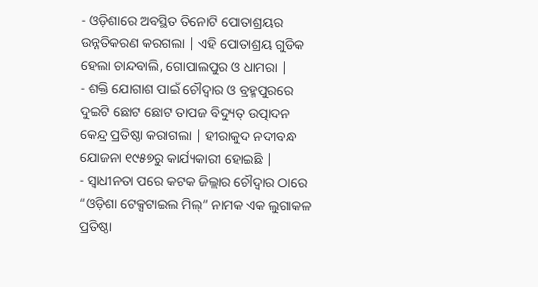- ଓଡ଼ିଶାରେ ଅବସ୍ଥିତ ତିନୋଟି ପୋତାଶ୍ରୟର ଉନ୍ନତିକରଣ କରଗଲା | ଏହି ପୋତାଶ୍ରୟ ଗୁଡିକ ହେଲା ଚାନ୍ଦବାଲି, ଗୋପାଲପୁର ଓ ଧାମରା |
- ଶକ୍ତି ଯୋଗାଶ ପାଇଁ ଚୌଦ୍ଵାର ଓ ବ୍ରହ୍ମପୁରରେ ଦୁଇଟି ଛୋଟ ଛୋଟ ତାପଜ ବିଦ୍ୟୁତ୍ ଉତ୍ପାଦନ କେନ୍ଦ୍ର ପ୍ରତିଷ୍ଠା କରାଗଲା | ହୀରାକୁଦ ନଦୀବନ୍ଧ ଯୋଜନା ୧୯୫୭ରୁ କାର୍ଯ୍ୟକାରୀ ହୋଇଛି |
- ସ୍ଵାଧୀନତା ପରେ କଟକ ଜିଲ୍ଲାର ଚୌଦ୍ଵାର ଠାରେ “ଓଡ଼ିଶା ଟେକ୍ସଟାଇଲ ମିଲ୍” ନାମକ ଏକ ଲୁଗାକଳ ପ୍ରତିଷ୍ଠା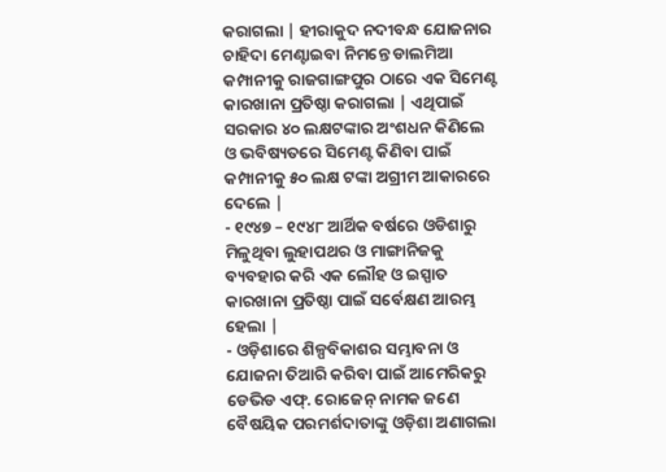କରାଗଲା | ହୀରାକୁଦ ନଦୀବନ୍ଧ ଯୋଜନାର ଚାହିଦା ମେଣ୍ଟାଇବା ନିମନ୍ତେ ଡାଲମିଆ କମ୍ପାନୀକୁ ରାଜଗାଙ୍ଗପୁର ଠାରେ ଏକ ସିମେଣ୍ଟ କାରଖାନା ପ୍ରତିଷ୍ଠା କରାଗଲା | ଏଥିପାଇଁ ସରକାର ୪୦ ଲକ୍ଷଟଙ୍କାର ଅଂଶଧନ କିଣିଲେ ଓ ଭବିଷ୍ୟତରେ ସିମେଣ୍ଟ କିଣିବା ପାଇଁ କମ୍ପାନୀକୁ ୫୦ ଲକ୍ଷ ଟଙ୍କା ଅଗ୍ରୀମ ଆକାରରେ ଦେଲେ |
- ୧୯୪୭ – ୧୯୪୮ ଆର୍ଥିକ ବର୍ଷରେ ଓଡିଶାରୁ ମିଳୁଥିବା ଲୁହାପଥର ଓ ମାଙ୍ଗାନିଜକୁ ବ୍ୟବହାର କରି ଏକ ଲୌହ ଓ ଇସ୍ପାତ କାରଖାନା ପ୍ରତିଷ୍ଠା ପାଇଁ ସର୍ବେକ୍ଷଣ ଆରମ୍ଭ ହେଲା |
- ଓଡ଼ିଶାରେ ଶିଳ୍ପବିକାଶର ସମ୍ଭାବନା ଓ ଯୋଜନା ତିଆରି କରିବା ପାଇଁ ଆମେରିକରୁ ଡେଭିଡ ଏଫ୍. ରୋଜେନ୍ ନାମକ ଜଣେ ବୈଷୟିକ ପରମର୍ଶଦାତାଙ୍କୁ ଓଡ଼ିଶା ଅଣାଗଲା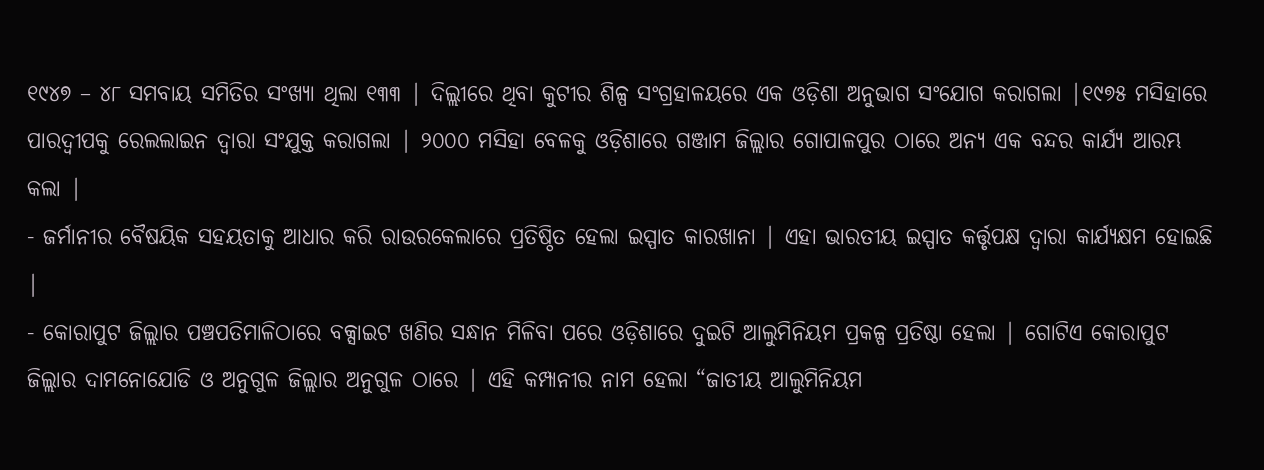୧୯୪୭ – ୪୮ ସମବାୟ ସମିତିର ସଂଖ୍ୟା ଥିଲା ୧୩୩ | ଦିଲ୍ଲୀରେ ଥିବା କୁଟୀର ଶିଳ୍ପ ସଂଗ୍ରହାଳୟରେ ଏକ ଓଡ଼ିଶା ଅନୁଭାଗ ସଂଯୋଗ କରାଗଲା |୧୯୭୫ ମସିହାରେ ପାରଦ୍ୱୀପକୁ ରେଲଲାଇନ ଦ୍ଵାରା ସଂଯୁକ୍ତ କରାଗଲା | ୨୦୦୦ ମସିହା ବେଳକୁ ଓଡ଼ିଶାରେ ଗଞ୍ଜାମ ଜିଲ୍ଲାର ଗୋପାଳପୁର ଠାରେ ଅନ୍ୟ ଏକ ବନ୍ଦର କାର୍ଯ୍ୟ ଆରମ୍ଭ କଲା |
- ଜର୍ମାନୀର ବୈଷୟିକ ସହୟତାକୁ ଆଧାର କରି ରାଉରକେଲାରେ ପ୍ରତିଷ୍ଠିତ ହେଲା ଇସ୍ପାତ କାରଖାନା | ଏହା ଭାରତୀୟ ଇସ୍ପାତ କର୍ତ୍ତୃପକ୍ଷ ଦ୍ଵାରା କାର୍ଯ୍ୟକ୍ଷମ ହୋଇଛି |
- କୋରାପୁଟ ଜିଲ୍ଲାର ପଞ୍ଚପତିମାଳିଠାରେ ବକ୍ସାଇଟ ଖଣିର ସନ୍ଧାନ ମିଳିବା ପରେ ଓଡ଼ିଶାରେ ଦୁଇଟି ଆଲୁମିନିୟମ ପ୍ରକଳ୍ପ ପ୍ରତିଷ୍ଠା ହେଲା | ଗୋଟିଏ କୋରାପୁଟ ଜିଲ୍ଲାର ଦାମନୋଯୋଡି ଓ ଅନୁଗୁଳ ଜିଲ୍ଲାର ଅନୁଗୁଳ ଠାରେ | ଏହି କମ୍ପାନୀର ନାମ ହେଲା “ଜାତୀୟ ଆଲୁମିନିୟମ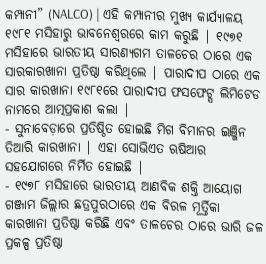କମ୍ପାନୀ” (NALCO) | ଏହି କମ୍ପାନୀର ମୁଖ୍ୟ କାର୍ଯ୍ୟାଳୟ ୧୯୮୧ ମସିହାରୁ ଭାବନେଶ୍ଵରରେ କାମ କରୁଛି | ୧୯୭୧ ମସିହାରେ ଭାରତୀୟ ସାରଣ୍ୟଗମ ତାଳଚେର ଠାରେ ଏକ ସାରକାରଖାନା ପ୍ରତିଷ୍ଠା କରିଥିଲେ | ପାରାଦୀପ ଠାରେ ଏକ ସାର କାରଖାନା ୧୯୮୧ରେ ପାରାଦୀପ ଫସଫେଟ୍ସ ଲିମିଟେଡ ନାମରେ ଆତ୍ମପ୍ରକାଶ କଲା |
- ସୁନାବେଡ଼ାରେ ପ୍ରତିଷ୍ଠିତ ହୋଇଛି ମିଗ ବିମାନର ଇଞ୍ଜିନ ତିଆରି କାରଖାନା | ଏହା ସୋଭିଏତ ଋଷିଆର ସହଯୋଗରେ ନିର୍ମିତ ହୋଇଛି |
- ୧୯୭୮ ମସିହାରେ ଭାରତୀୟ ଆଣବିକ ଶକ୍ତି ଆୟୋଗ ଗଞ୍ଜାମ ଜିଲ୍ଲାର ଛତ୍ରପୁରଠାରେ ଏକ ବିରଳ ମୂର୍ତ୍ତିକା କାରଖାନା ପ୍ରତିଷ୍ଠା କରିଛି ଏବଂ ତାଳଚେର ଠାରେ ଭାରି ଜଳ ପ୍ରକଳ୍ପ ପ୍ରତିଷ୍ଠା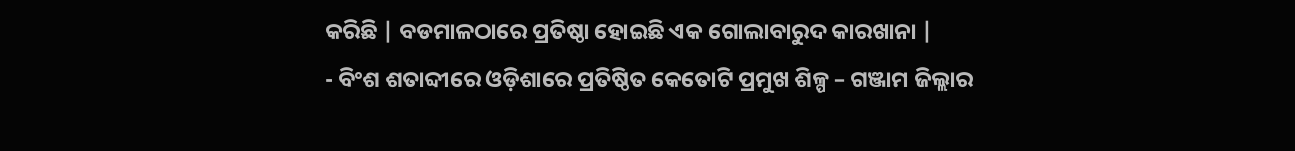କରିଛି | ବଡମାଳଠାରେ ପ୍ରତିଷ୍ଠା ହୋଇଛି ଏକ ଗୋଲାବାରୁଦ କାରଖାନା |
- ବିଂଶ ଶତାବ୍ଦୀରେ ଓଡ଼ିଶାରେ ପ୍ରତିଷ୍ଠିତ କେତୋଟି ପ୍ରମୁଖ ଶିଳ୍ପ – ଗଞ୍ଜାମ ଜିଲ୍ଲାର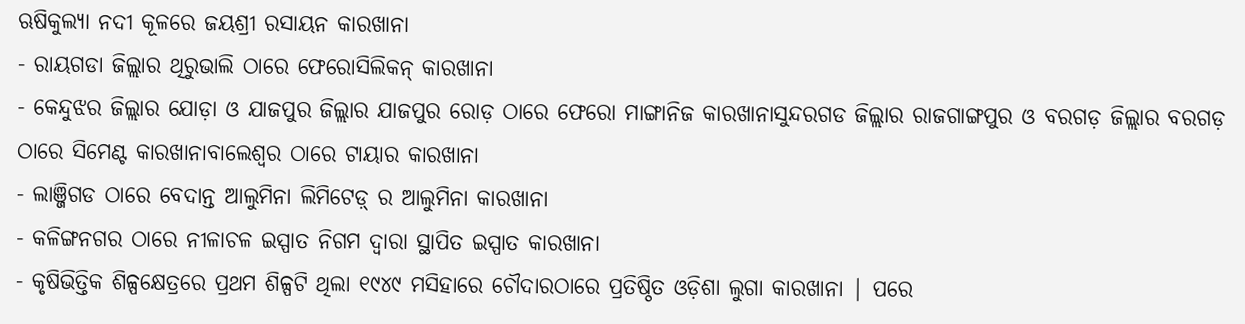ଋଷିକୁଲ୍ୟା ନଦୀ କୂଳରେ ଜୟଶ୍ରୀ ରସାୟନ କାରଖାନା
- ରାୟଗଡା ଜିଲ୍ଲାର ଥିରୁଭାଲି ଠାରେ ଫେରୋସିଲିକନ୍ କାରଖାନା
- କେନ୍ଦୁଝର ଜିଲ୍ଲାର ଯୋଡ଼ା ଓ ଯାଜପୁର ଜିଲ୍ଲାର ଯାଜପୁର ରୋଡ଼ ଠାରେ ଫେରୋ ମାଙ୍ଗାନିଜ କାରଖାନାସୁନ୍ଦରଗଡ ଜିଲ୍ଲାର ରାଜଗାଙ୍ଗପୁର ଓ ବରଗଡ଼ ଜିଲ୍ଲାର ବରଗଡ଼ ଠାରେ ସିମେଣ୍ଟ କାରଖାନାବାଲେଶ୍ଵର ଠାରେ ଟାୟାର କାରଖାନା
- ଲାଞ୍ଜିଗଡ ଠାରେ ବେଦାନ୍ତ ଆଲୁମିନା ଲିମିଟେଡ଼୍ ର ଆଲୁମିନା କାରଖାନା
- କଳିଙ୍ଗନଗର ଠାରେ ନୀଳାଚଳ ଇସ୍ପାତ ନିଗମ ଦ୍ଵାରା ସ୍ଥାପିତ ଇସ୍ପାତ କାରଖାନା
- କୃଷିଭିତ୍ତିକ ଶିଳ୍ପକ୍ଷେତ୍ରରେ ପ୍ରଥମ ଶିଳ୍ପଟି ଥିଲା ୧୯୪୯ ମସିହାରେ ଚୌଦାରଠାରେ ପ୍ରତିଷ୍ଠିତ ଓଡ଼ିଶା ଲୁଗା କାରଖାନା | ପରେ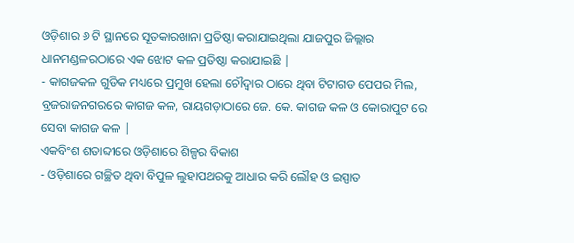ଓଡ଼ିଶାର ୬ ଟି ସ୍ଥାନରେ ସୂତକାରଖାନା ପ୍ରତିଷ୍ଠା କରାଯାଇଥିଲା ଯାଜପୁର ଜିଲ୍ଲାର ଧାନମଣ୍ଡଳରଠାରେ ଏକ ଝୋଟ କଳ ପ୍ରତିଷ୍ଠା କରାଯାଇଛି |
- କାଗଜକଳ ଗୁଡିକ ମଧ୍ୟରେ ପ୍ରମୁଖ ହେଲା ଚୌଦ୍ଵାର ଠାରେ ଥିବା ଟିଟାଗଡ ପେପର ମିଲ, ବ୍ରଜରାଜନଗରରେ କାଗଜ କଳ, ରାୟଗଡ଼ାଠାରେ ଜେ. କେ. କାଗଜ କଳ ଓ କୋରାପୁଟ ରେ ସେବା କାଗଜ କଳ |
ଏକବିଂଶ ଶତାବ୍ଦୀରେ ଓଡ଼ିଶାରେ ଶିଳ୍ପର ବିକାଶ
- ଓଡ଼ିଶାରେ ଗଚ୍ଛିତ ଥିବା ବିପୁଳ ଲୁହାପଥରକୁ ଆଧାର କରି ଲୌହ ଓ ଇସ୍ପାତ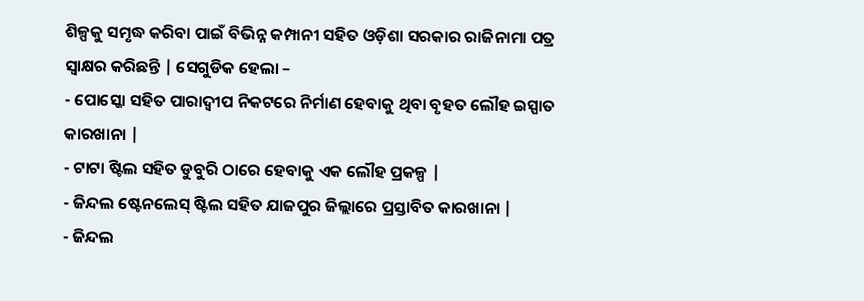ଶିଳ୍ପକୁ ସମୃଦ୍ଧ କରିବା ପାଇଁ ବିଭିନ୍ନ କମ୍ପାନୀ ସହିତ ଓଡ଼ିଶା ସରକାର ରାଜିନାମା ପତ୍ର ସ୍ଵାକ୍ଷର କରିଛନ୍ତି | ସେଗୁଡିକ ହେଲା –
- ପୋସ୍କୋ ସହିତ ପାରାଦ୍ଵୀପ ନିକଟରେ ନିର୍ମାଣ ହେବାକୁ ଥିବା ବୃହତ ଲୌହ ଇସ୍ପାତ କାରଖାନା |
- ଟାଟା ଷ୍ଟିଲ ସହିତ ଡୁବୁରି ଠାରେ ହେବାକୁ ଏକ ଲୌହ ପ୍ରକଳ୍ପ |
- ଜିନ୍ଦଲ ଷ୍ଟେନଲେସ୍ ଷ୍ଟିଲ ସହିତ ଯାଜପୁର ଜିଲ୍ଲାରେ ପ୍ରସ୍ତାବିତ କାରଖାନା |
- ଜିନ୍ଦଲ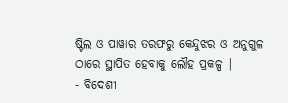ଷ୍ଟିଲ ଓ ପାୱାର ତରଫରୁ କେନ୍ଦୁଝର ଓ ଅନୁଗୁଳ ଠାରେ ସ୍ଥାପିତ ହେବାକୁ ଲୌହ ପ୍ରକଳ୍ପ |
- ବିଦେଶୀ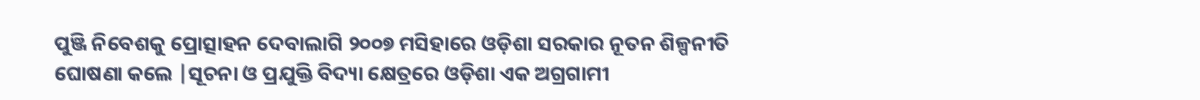ପୁଞ୍ଜି ନିବେଶକୁ ପ୍ରୋତ୍ସାହନ ଦେବାଲାଗି ୨୦୦୭ ମସିହାରେ ଓଡ଼ିଶା ସରକାର ନୂତନ ଶିଳ୍ପନୀତି ଘୋଷଣା କଲେ |ସୂଚନା ଓ ପ୍ରଯୁକ୍ତି ବିଦ୍ୟା କ୍ଷେତ୍ରରେ ଓଡ଼ିଶା ଏକ ଅଗ୍ରଗାମୀ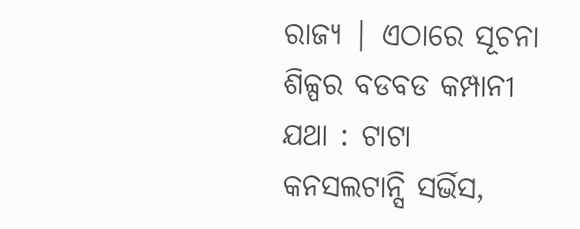ରାଜ୍ୟ | ଏଠାରେ ସୂଚନା ଶିଳ୍ପର ବଡବଡ କମ୍ପାନୀ ଯଥା : ଟାଟା କନସଲଟାନ୍ସି ସର୍ଭିସ,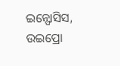ଇନ୍ଫୋସିସ, ଉଇପ୍ରୋ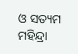ଓ ସତ୍ୟମ ମହିନ୍ଦ୍ରା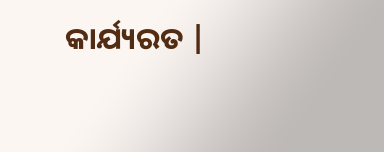କାର୍ଯ୍ୟରତ |